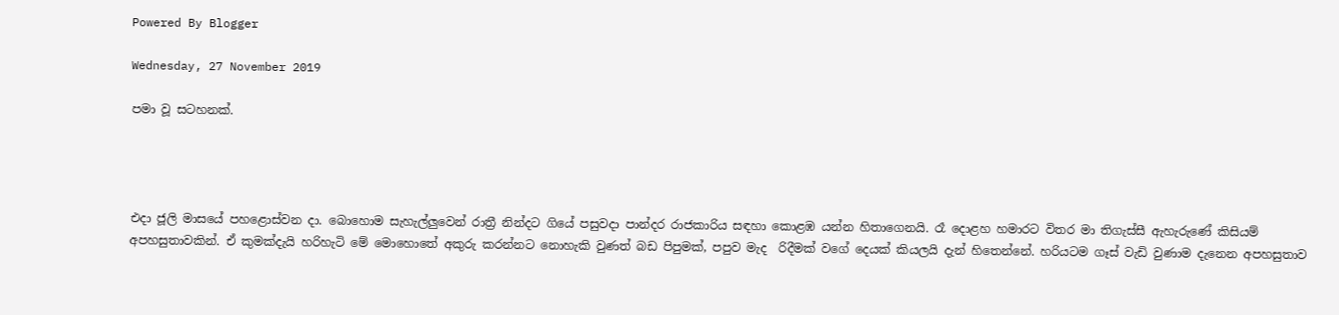Powered By Blogger

Wednesday, 27 November 2019

පමා වූ සටහනක්.




එදා ජූලි මාසයේ පහළොස්වන දා. බොහොම සැහැල්ලුවෙන් රාත්‍රී නින්දට ගියේ පසුවදා පාන්දර රාජකාරිය සඳහා කොළඹ යන්න හිතාගෙනයි. රෑ දොළහ හමාරට විතර මා තිගැස්සී ඇහැරුණේ කිසියම් අපහසුතාවකින්. ඒ කුමක්දැයි හරිහැටි මේ මොහොතේ අකුරු කරන්නට නොහැකි වුණත් බඩ පිපුමක්, පපුව මැද  රිදීමක් වගේ දෙයක් කියලයි දැන් හිතෙන්නේ. හරියටම ගෑස් වැඩි වුණාම දැනෙන අපහසුතාව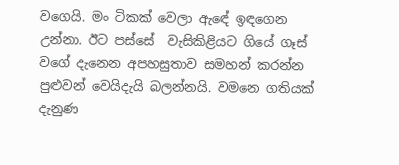වගෙයි. මං ටිකක් වෙලා ඇඳේ ඉඳගෙන උන්නා. ඊට පස්සේ  වැසිකිළියට ගියේ ගෑස් වගේ දැනෙන අපහසුතාව සමහන් කරන්න පුළුවන් වෙයිදැයි බලන්නයි. වමනෙ ගතියක් දැනුණ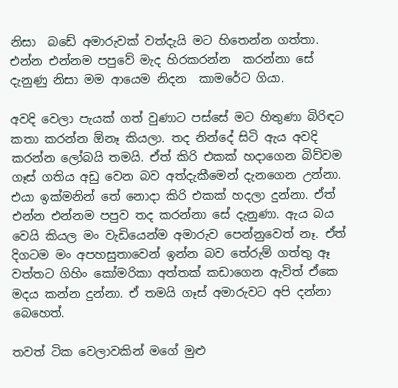නිසා  බඩේ අමාරුවක් වත්දැයි මට හිතෙන්න ගත්තා. එන්න එන්නම පපුවේ මැද හිරකරන්න  කරන්නා සේ දැනුණු නිසා මම ආයෙම නිදන  කාමරේට ගියා.

අවදි වෙලා පැයක් ගත් වුණාට පස්සේ මට හිතුණා බිරිඳට කතා කරන්න ඕනෑ කියලා. තද නින්දේ සිටි ඇය අවදි කරන්න ලෝබයි තමයි. ඒත් කිරි එකක් හදාගෙන බිව්වම ගෑස් ගතිය අඩු වෙන බව අත්දැකීමෙන් දැනගෙන උන්නා. එයා ඉක්මනින් තේ නොදා කිරි එකක් හදලා දුන්නා. ඒත් එන්න එන්නම පපුව තද කරන්නා සේ දැනුණා. ඇය බය වෙයි කියල මං වැඩියෙන්ම අමාරුව පෙන්නුවෙත් නෑ. ඒත් දිගටම මං අපහසුතාවෙන් ඉන්න බව තේරුම් ගත්තු ඈ වත්තට ගිහිං කෝමරිකා අත්තක් කඩාගෙන ඇවිත් ඒකෙ මදය කන්න දුන්නා. ඒ තමයි ගෑස් අමාරුවට අපි දන්නා බෙහෙත්.

තවත් ටික වෙලාවකින් මගේ මුළු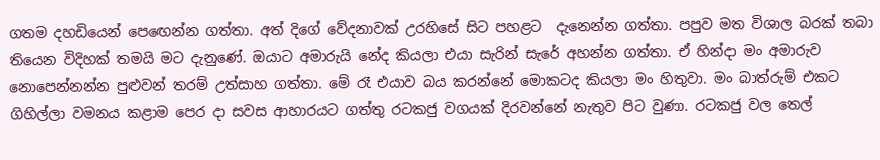ගතම දහඩියෙන් පෙඟෙන්න ගත්තා. අත් දිගේ වේදනාවක් උරහිසේ සිට පහළට  දැනෙන්න ගත්තා. පපුව මත විශාල බරක් තබා තියෙන විදිහක් තමයි මට දැනුණේ. ඔයාට අමාරුයි නේද කියලා එයා සැරින් සැරේ අහන්න ගත්තා. ඒ හින්දා මං අමාරුව නොපෙන්නන්න පුළුවන් තරම් උත්සාහ ගත්තා. මේ රෑ එයාව බය කරන්නේ මොකටද කියලා මං හිතුවා. මං බාත්රුම් එකට ගිහිල්ලා වමනය කළාම පෙර දා සවස ආහාරයට ගත්තු රටකජු වගයක් දිරවන්නේ නැතුව පිට වුණා. රටකජු වල තෙල්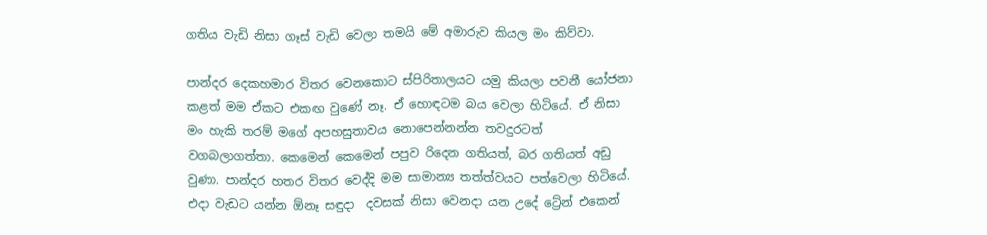ගතිය වැඩි නිසා ගෑස් වැඩි වෙලා තමයි මේ අමාරුව කියල මං කිව්වා.

පාන්දර දෙකහමාර විතර වෙනකොට ස්පිරිතාලයට යමු කියලා පවනී යෝජනා කළත් මම ඒකට එකඟ වුණේ නෑ. ඒ හොඳටම බය වෙලා හිටියේ. ඒ නිසා මං හැකි තරම් මගේ අපහසුතාවය නොපෙන්නන්න තවදුරටත්  වගබලාගත්තා. කෙමෙන් කෙමෙන් පපුව රිදෙන ගතියත්, බර ගතියත් අඩු වුණා. පාන්දර හතර විතර වෙද්දි මම සාමාන්‍ය තත්ත්වයට පත්වෙලා හිටියේ. එදා වැඩට යන්න ඕනෑ සඳුදා  දවසක් නිසා වෙනදා යන උදේ ට්‍රේන් එකෙන්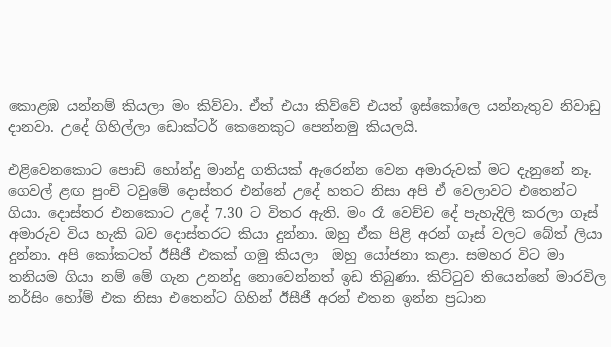කොළඹ යන්නම් කියලා මං කිව්වා. ඒත් එයා කිව්වේ එයත් ඉස්කෝලෙ යන්නැතුව නිවාඩු දානවා. උදේ ගිහිල්ලා ඩොක්ටර් කෙනෙකුට පෙන්නමු කියලයි.

එළිවෙනකොට පොඩි හෝන්දු මාන්දු ගතියක් ඇරෙන්න වෙන අමාරුවක් මට දැනුනේ නෑ. ගෙවල් ළඟ පුංචි ටවුමේ දොස්තර එන්නේ උදේ හතට නිසා අපි ඒ වෙලාවට එතෙන්ට ගියා. දොස්තර එනකොට උදේ 7.30 ට විතර ඇති. මං රෑ වෙච්ච දේ පැහැදිලි කරලා ගෑස් අමාරුව විය හැකි බව දොස්තරට කියා දුන්නා. ඔහු ඒක පිළි අරන් ගෑස් වලට බේත් ලියා දුන්නා. අපි කෝකටත් ඊසීජී එකක් ගමු කියලා  ඔහු යෝජනා කළා. සමහර විට මා තනියම ගියා නම් මේ ගැන උනන්දු නොවෙන්නත් ඉඩ තිබුණා. කිට්ටුව තියෙන්නේ මාරවිල නර්සිං හෝම් එක නිසා එතෙන්ට ගිහින් ඊසීජී අරන් එතන ඉන්න ප්‍රධාන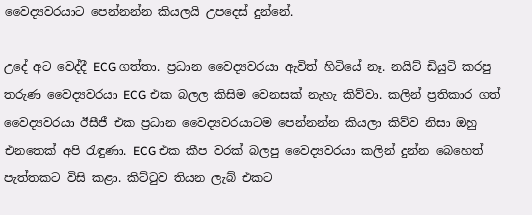වෛද්‍යවරයාට පෙන්නන්න කියලයි උපදෙස් දුන්නේ.

උදේ අට වෙද්දී ECG ගත්තා. ප්‍රධාන වෛද්‍යවරයා ඇවිත් හිටියේ නෑ. නයිට් ඩියුටි කරපු තරුණ වෛද්‍යවරයා ECG එක බලල කිසිම වෙනසක් නැහැ කිව්වා. කලින් ප්‍රතිකාර ගත් වෛද්‍යවරයා ඊසීජී එක ප්‍රධාන වෛද්‍යවරයාටම පෙන්නන්න කියලා කිව්ව නිසා ඔහු එනතෙක් අපි රැඳුණා. ECG එක කීප වරක් බලපු වෛද්‍යවරයා කලින් දුන්න බෙහෙත් පැත්තකට විසි කළා. කිට්ටුව තියන ලැබ් එකට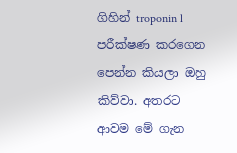ගිහින් troponin l පරීක්ෂණ කරගෙන පෙන්න කියලා ඔහු කිව්වා. අතරට ආවම මේ ගැන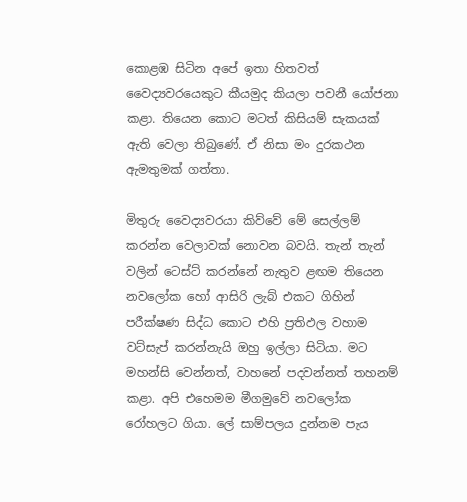කොළඹ සිටින අපේ ඉතා හිතවත් වෛද්‍යවරයෙකුට කීයමුද කියලා පවනී යෝජනා කළා. තියෙන කොට මටත් කිසියම් සැකයක් ඇති වෙලා තිබුණේ. ඒ නිසා මං දුරකථන ඇමතුමක් ගත්තා.

මිතුරු වෛද්‍යවරයා කිව්වේ මේ සෙල්ලම් කරන්න වෙලාවක් නොවන බවයි. තැන් තැන් වලින් ටෙස්ට් කරන්නේ නැතුව ළඟම තියෙන නවලෝක හෝ ආසිරි ලැබ් එකට ගිහින් පරීක්ෂණ සිද්ධ කොට එහි ප්‍රතිඵල වහාම වට්සැප් කරන්නැයි ඔහු ඉල්ලා සිටියා. මට මහන්සි වෙන්නත්, වාහනේ පදවන්නත් තහනම් කළා. අපි එහෙමම මීගමුවේ නවලෝක රෝහලට ගියා. ලේ සාම්පලය දුන්නම පැය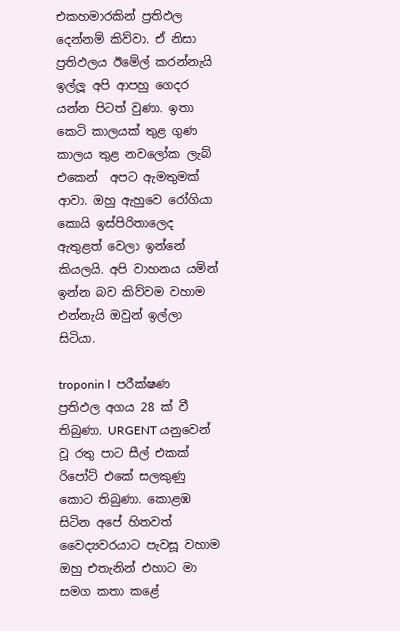එකහමාරකින් ප්‍රතිඵල දෙන්නම් කිව්වා. ඒ නිසා ප්‍රතිඵලය ඊමේල් කරන්නැයි ඉල්ලූ අපි ආපහු ගෙදර යන්න පිටත් වුණා. ඉතා කෙටි කාලයක් තුළ ගුණ කාලය තුළ නවලෝක ලැබ් එකෙන්  අපට ඇමතුමක් ආවා. ඔහු ඇහුවෙ රෝගියා කොයි ඉස්පිරිතාලෙද ඇතුළත් වෙලා ඉන්නේ කියලයි. අපි වාහනය යමින් ඉන්න බව කිව්වම වහාම එන්නැයි ඔවුන් ඉල්ලා සිටියා.

troponin l  පරීක්ෂණ ප්‍රතිඵල අගය 28 ක් වී තිබුණා. URGENT යනුවෙන් වූ රතු පාට සීල් එකක් රිපෝට් එකේ සලකුණු කොට තිබුණා. කොළඹ සිටින අපේ හිතවත් වෛද්‍යවරයාට පැවසූ වහාම ඔහු එතැනින් එහාට මා සමග කතා කළේ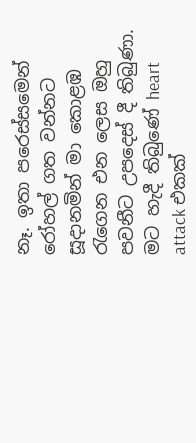නෑ. ඉතා පරෙස්සමෙන් රෝහල් ගත වන්නට සූදානමින් මා කොළඹ රැගෙන එන ලෙස ඔහු පවනීට උපදෙස් දී තිබුණා. මට හැදී තිබුණේ heart attack එකක්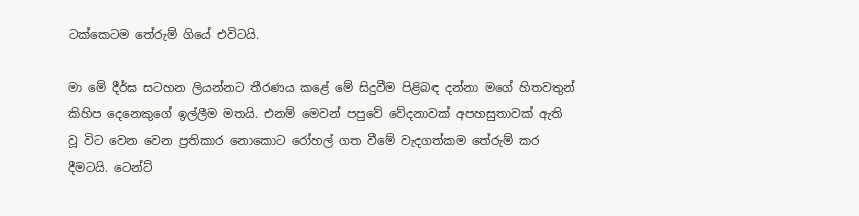ටක්කෙටම තේරුම් ගියේ එවිටයි.

මා මේ දීර්ඝ සටහන ලියන්නට තීරණය කළේ මේ සිදුවීම පිළිබඳ දන්නා මගේ හිතවතුන් කිහිප දෙනෙකුගේ ඉල්ලීම මතයි. එනම් මෙවන් පපුවේ වේදනාවක් අපහසුතාවක් ඇති වූ විට වෙන වෙන ප්‍රතිකාර නොකොට රෝහල් ගත වීමේ වැදගත්කම තේරුම් කර දීමටයි. ටෙන්ට්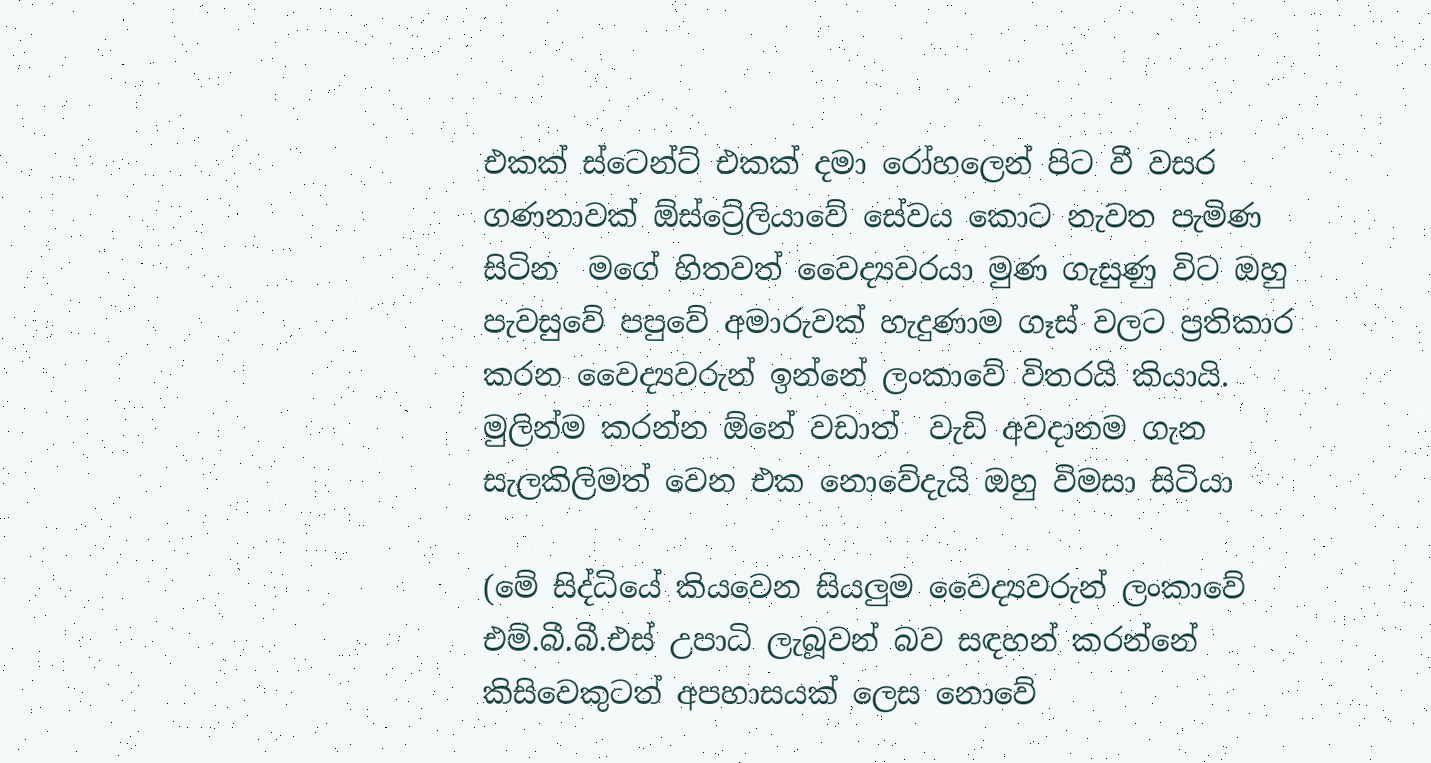එකක් ස්ටෙන්ට් එකක් දමා රෝහලෙන් පිට වී වසර ගණනාවක් ඕස්ට්‍රේලියාවේ සේවය කොට නැවත පැමිණ සිටින  මගේ හිතවත් වෛද්‍යවරයා මුණ ගැසුණු විට ඔහු පැවසුවේ පපුවේ අමාරුවක් හැදුණාම ගෑස් වලට ප්‍රතිකාර කරන වෛද්‍යවරුන් ඉන්නේ ලංකාවේ විතරයි කියායි. මුලින්ම කරන්න ඕනේ වඩාත්  වැඩි අවදානම ගැන සැලකිලිමත් වෙන එක නොවේදැයි ඔහු විමසා සිටියා

(මේ සිද්ධියේ කියවෙන සියලුම වෛද්‍යවරුන් ලංකාවේ එම්.බී.බී.එස් උපාධි ලැබූවන් බව සඳහන් කරන්නේ කිසිවෙකුටත් අපහාසයක් ලෙස නොවේ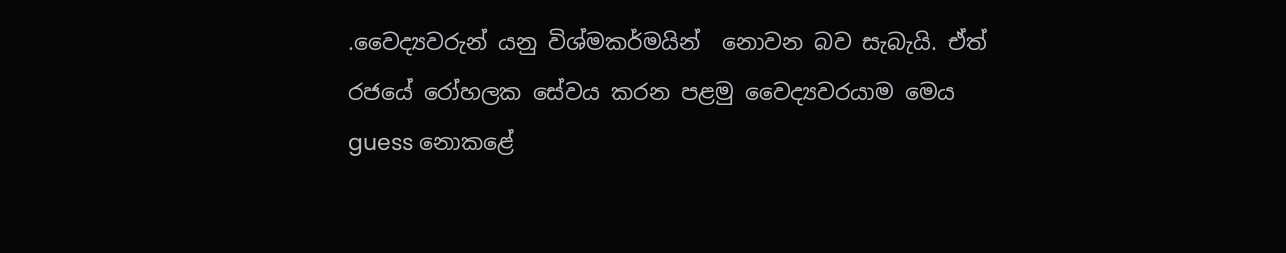.වෛද්‍යවරුන් යනු විශ්මකර්මයින්  නොවන බව සැබැයි. ඒත්  රජයේ රෝහලක සේවය කරන පළමු වෛද්‍යවරයාම මෙය guess නොකළේ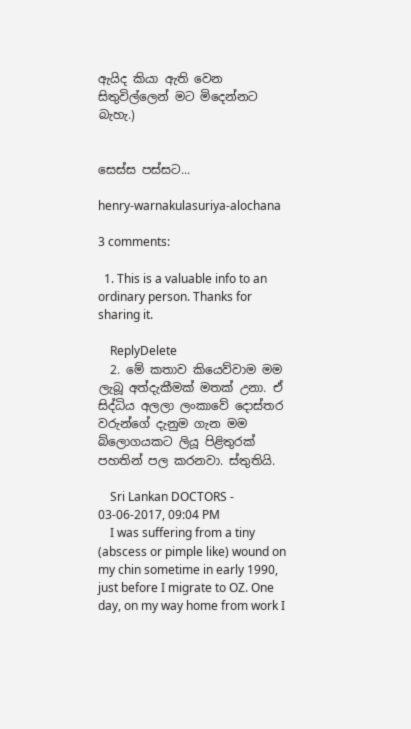ඇයිද කියා ඇති වෙන සිතුවිල්ලෙන් මට මිදෙන්නට බැහැ.)


සෙස්ස පස්සට...

henry-warnakulasuriya-alochana

3 comments:

  1. This is a valuable info to an ordinary person. Thanks for sharing it.

    ReplyDelete
  2. මේ කතාව කියෙව්වාම මම ලැබූ අත්දැකීමක් මතක් උනා. ඒ සිද්ධිය අලලා ලංකාවේ දොස්තර වරුන්ගේ දැනුම ගැන මම බ්ලොගයකට ලියූ පිළිතුරක් පහතින් පල කරනවා. ස්තුතියි.

    Sri Lankan DOCTORS - 03-06-2017, 09:04 PM
    I was suffering from a tiny (abscess or pimple like) wound on my chin sometime in early 1990, just before I migrate to OZ. One day, on my way home from work I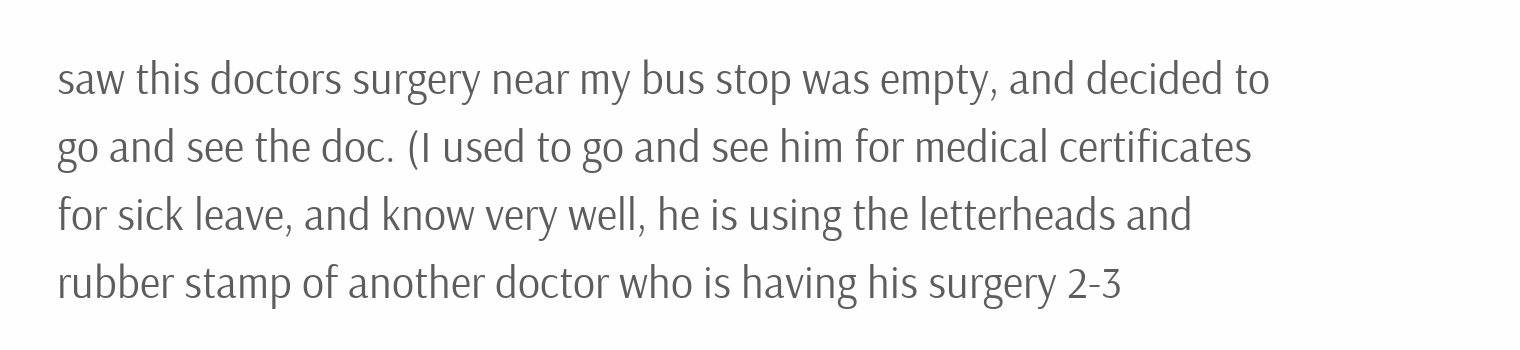saw this doctors surgery near my bus stop was empty, and decided to go and see the doc. (I used to go and see him for medical certificates for sick leave, and know very well, he is using the letterheads and rubber stamp of another doctor who is having his surgery 2-3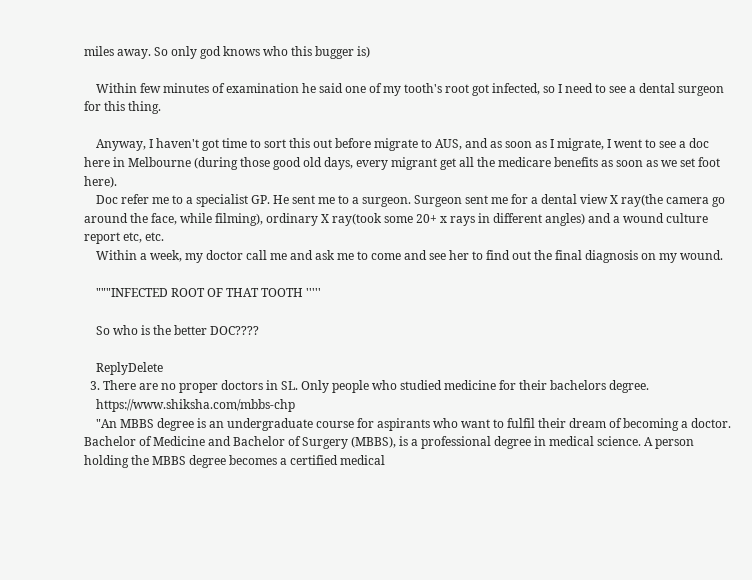miles away. So only god knows who this bugger is)

    Within few minutes of examination he said one of my tooth's root got infected, so I need to see a dental surgeon for this thing.

    Anyway, I haven't got time to sort this out before migrate to AUS, and as soon as I migrate, I went to see a doc here in Melbourne (during those good old days, every migrant get all the medicare benefits as soon as we set foot here).
    Doc refer me to a specialist GP. He sent me to a surgeon. Surgeon sent me for a dental view X ray(the camera go around the face, while filming), ordinary X ray(took some 20+ x rays in different angles) and a wound culture report etc, etc.
    Within a week, my doctor call me and ask me to come and see her to find out the final diagnosis on my wound.

    """INFECTED ROOT OF THAT TOOTH '''''

    So who is the better DOC????

    ReplyDelete
  3. There are no proper doctors in SL. Only people who studied medicine for their bachelors degree.
    https://www.shiksha.com/mbbs-chp
    "An MBBS degree is an undergraduate course for aspirants who want to fulfil their dream of becoming a doctor. Bachelor of Medicine and Bachelor of Surgery (MBBS), is a professional degree in medical science. A person holding the MBBS degree becomes a certified medical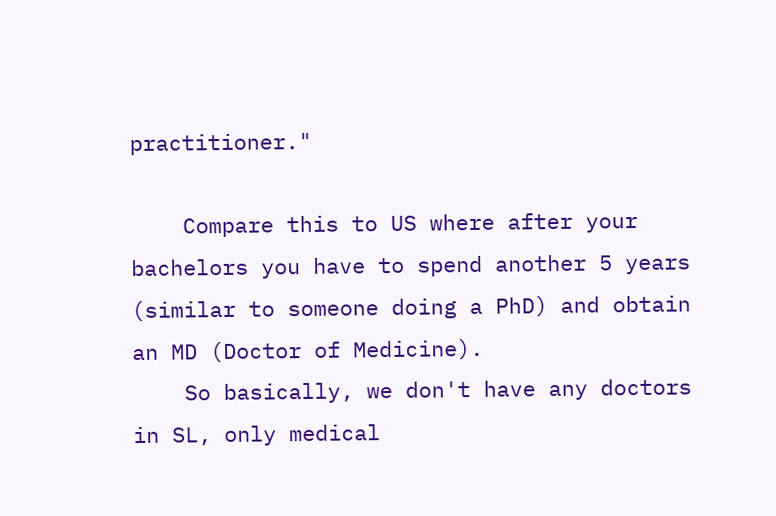practitioner."

    Compare this to US where after your bachelors you have to spend another 5 years (similar to someone doing a PhD) and obtain an MD (Doctor of Medicine).
    So basically, we don't have any doctors in SL, only medical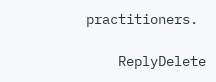practitioners.

    ReplyDelete